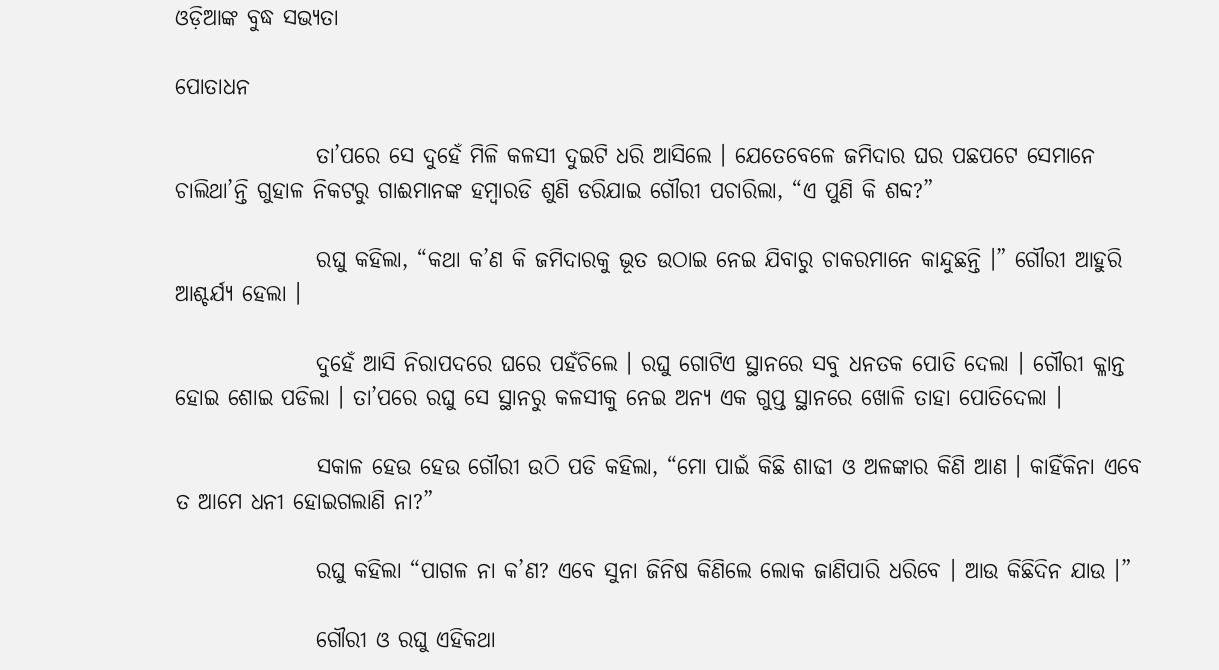ଓଡ଼ିଆଙ୍କ ବୁଦ୍ଧ ସଭ୍ୟତା

ପୋତାଧନ

                ତା’ପରେ ସେ ଦୁହେଁ ମିଳି କଳସୀ ଦୁଇଟି ଧରି ଆସିଲେ । ଯେତେବେଳେ ଜମିଦାର ଘର ପଛପଟେ ସେମାନେ ଚାଲିଥା’ନ୍ତି ଗୁହାଳ ନିକଟରୁ ଗାଈମାନଙ୍କ ହମ୍ବାରଡି ଶୁଣି ଡରିଯାଇ ଗୌରୀ ପଚାରିଲା, “ଏ ପୁଣି କି ଶବ୍ଦ?”

                ରଘୁ କହିଲା, “କଥା କ’ଣ କି ଜମିଦାରକୁ ଭୂତ ଉଠାଇ ନେଇ ଯିବାରୁ ଚାକରମାନେ କାନ୍ଦୁଛନ୍ତି ।” ଗୌରୀ ଆହୁରି ଆଶ୍ଚର୍ଯ୍ୟ ହେଲା ।

                ଦୁହେଁ ଆସି ନିରାପଦରେ ଘରେ ପହଁଚିଲେ । ରଘୁ ଗୋଟିଏ ସ୍ଥାନରେ ସବୁ ଧନତକ ପୋତି ଦେଲା । ଗୌରୀ କ୍ଳାନ୍ତ ହୋଇ ଶୋଇ ପଡିଲା । ତା’ପରେ ରଘୁ ସେ ସ୍ଥାନରୁ କଳସୀକୁ ନେଇ ଅନ୍ୟ ଏକ ଗୁପ୍ତ ସ୍ଥାନରେ ଖୋଳି ତାହା ପୋତିଦେଲା ।

                ସକାଳ ହେଉ ହେଉ ଗୌରୀ ଉଠି ପଡି କହିଲା, “ମୋ ପାଇଁ କିଛି ଶାଢୀ ଓ ଅଳଙ୍କାର କିଣି ଆଣ । କାହିଁକିନା ଏବେ ତ ଆମେ ଧନୀ ହୋଇଗଲାଣି ନା?”

                ରଘୁ କହିଲା “ପାଗଳ ନା କ’ଣ? ଏବେ ସୁନା ଜିନିଷ କିଣିଲେ ଲୋକ ଜାଣିପାରି ଧରିବେ । ଆଉ କିଛିଦିନ ଯାଉ ।”

                ଗୌରୀ ଓ ରଘୁ ଏହିକଥା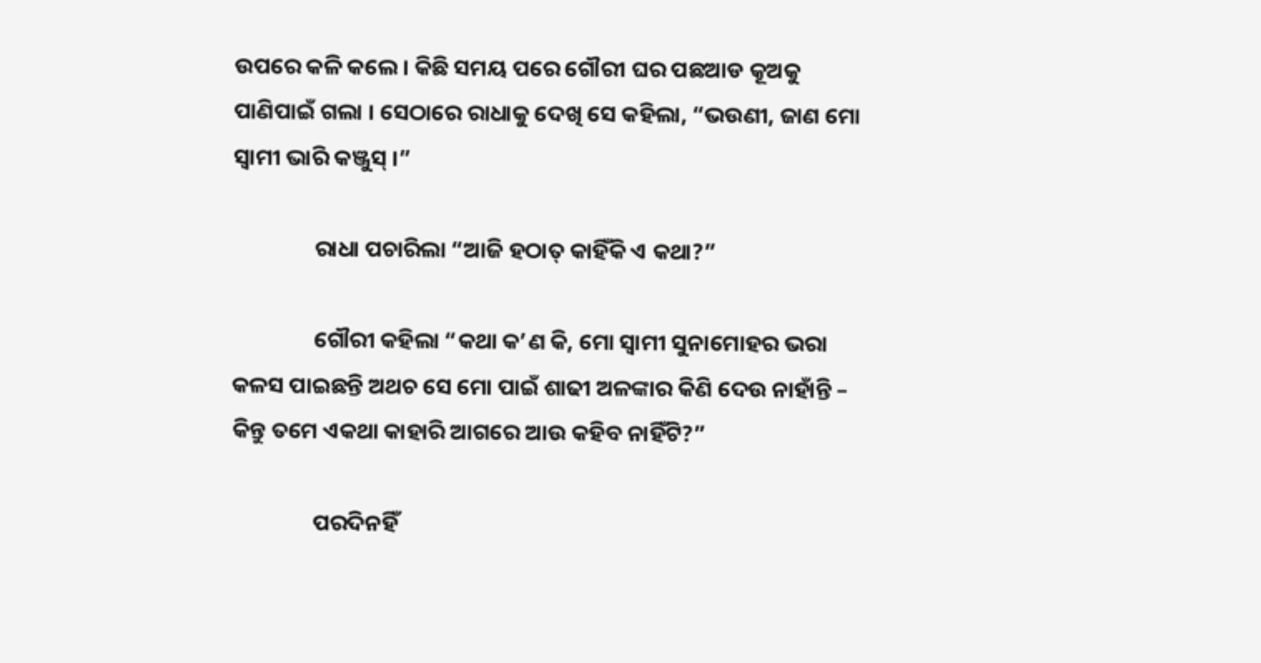ଉପରେ କଳି କଲେ । କିଛି ସମୟ ପରେ ଗୌରୀ ଘର ପଛଆଡ କୂଅକୁ ପାଣିପାଇଁ ଗଲା । ସେଠାରେ ରାଧାକୁ ଦେଖି ସେ କହିଲା, “ଭଉଣୀ, ଜାଣ ମୋ ସ୍ୱାମୀ ଭାରି କଞ୍ଜୁସ୍ ।”

                ରାଧା ପଚାରିଲା “ଆଜି ହଠାତ୍ କାହିଁକି ଏ କଥା?”

                ଗୌରୀ କହିଲା “କଥା କ’ଣ କି, ମୋ ସ୍ୱାମୀ ସୁନାମୋହର ଭରା କଳସ ପାଇଛନ୍ତି ଅଥଚ ସେ ମୋ ପାଇଁ ଶାଢୀ ଅଳଙ୍କାର କିଣି ଦେଉ ନାହାଁନ୍ତି – କିନ୍ତୁ ତମେ ଏକଥା କାହାରି ଆଗରେ ଆଉ କହିବ ନାହିଁଟି?”

                ପରଦିନହିଁ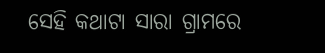ସେହି କଥାଟା ସାରା ଗ୍ରାମରେ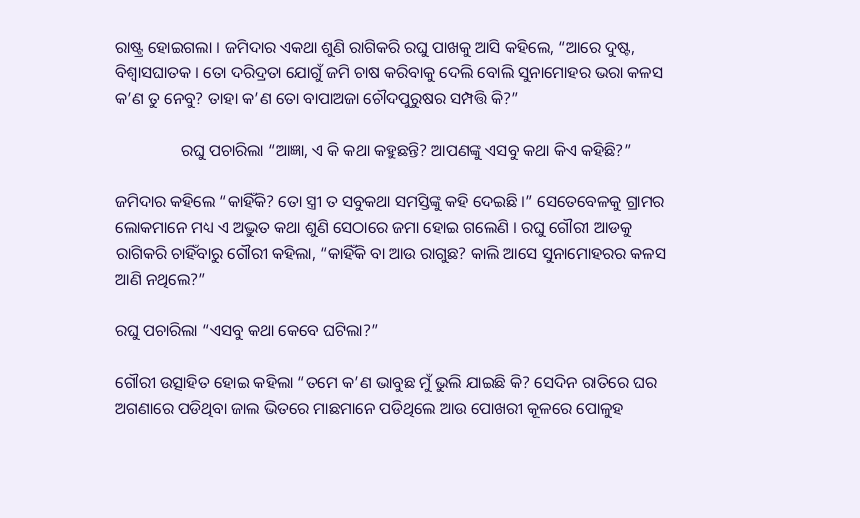ରାଷ୍ଟ୍ର ହୋଇଗଲା । ଜମିଦାର ଏକଥା ଶୁଣି ରାଗିକରି ରଘୁ ପାଖକୁ ଆସି କହିଲେ, “ଆରେ ଦୁଷ୍ଟ, ବିଶ୍ୱାସଘାତକ । ତୋ ଦରିଦ୍ରତା ଯୋଗୁଁ ଜମି ଚାଷ କରିବାକୁ ଦେଲି ବୋଲି ସୁନାମୋହର ଭରା କଳସ କ’ଣ ତୁ ନେବୁ? ତାହା କ’ଣ ତୋ ବାପାଅଜା ଚୌଦପୁରୁଷର ସମ୍ପତ୍ତି କି?”

                ରଘୁ ପଚାରିଲା “ଆଜ୍ଞା, ଏ କି କଥା କହୁଛନ୍ତି? ଆପଣଙ୍କୁ ଏସବୁ କଥା କିଏ କହିଛି?”

ଜମିଦାର କହିଲେ “କାହିଁକି? ତୋ ସ୍ତ୍ରୀ ତ ସବୁକଥା ସମସ୍ତିଙ୍କୁ କହି ଦେଇଛି ।” ସେତେବେଳକୁ ଗ୍ରାମର ଲୋକମାନେ ମଧ୍ୟ ଏ ଅଦ୍ଭୁତ କଥା ଶୁଣି ସେଠାରେ ଜମା ହୋଇ ଗଲେଣି । ରଘୁ ଗୌରୀ ଆଡକୁ ରାଗିକରି ଚାହିଁବାରୁ ଗୌରୀ କହିଲା, “କାହିଁକି ବା ଆଉ ରାଗୁଛ? କାଲି ଆସେ ସୁନାମୋହରର କଳସ ଆଣି ନଥିଲେ?”

ରଘୁ ପଚାରିଲା “ଏସବୁ କଥା କେବେ ଘଟିଲା?”

ଗୌରୀ ଉତ୍ସାହିତ ହୋଇ କହିଲା “ତମେ କ’ଣ ଭାବୁଛ ମୁଁ ଭୁଲି ଯାଇଛି କି? ସେଦିନ ରାତିରେ ଘର ଅଗଣାରେ ପଡିଥିବା ଜାଲ ଭିତରେ ମାଛମାନେ ପଡିଥିଲେ ଆଉ ପୋଖରୀ କୂଳରେ ପୋଳୁହ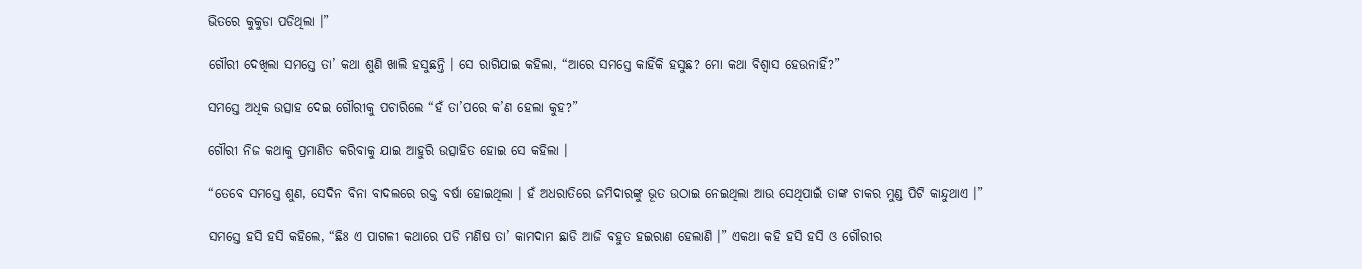ଭିତରେ କୁକୁଡା ପଡିଥିଲା ।”

ଗୌରୀ ଦେଖିଲା ସମସ୍ତେ ତା’ କଥା ଶୁଣି ଖାଲି ହସୁଛନ୍ତି । ସେ ରାଗିଯାଇ କହିଲା, “ଆରେ ସମସ୍ତେ କାହିଁକି ହସୁଛ? ମୋ କଥା ବିଶ୍ୱାସ ହେଉନାହିଁ?”

ସମସ୍ତେ ଅଧିକ ଉତ୍ସାହ ଦେଇ ଗୌରୀକୁ ପଚାରିଲେ “ହଁ ତା’ପରେ କ’ଣ ହେଲା କୁହ?”

ଗୌରୀ ନିଜ କଥାକୁ ପ୍ରମାଣିତ କରିବାକୁ ଯାଇ ଆହୁରି ଉତ୍ସାହିତ ହୋଇ ସେ କହିଲା ।

“ତେବେ ସମସ୍ତେ ଶୁଣ, ସେଦିନ ବିନା ବାଦଲରେ ରକ୍ତ ବର୍ଷା ହୋଇଥିଲା । ହଁ ଅଧରାତିରେ ଜମିଦାରଙ୍କୁ ଭୂତ ଉଠାଇ ନେଇଥିଲା ଆଉ ସେଥିପାଇଁ ତାଙ୍କ ଚାକର ମୁଣ୍ଡ ପିଟି କାନ୍ଦୁଥାଏ ।”

ସମସ୍ତେ ହସି ହସି କହିଲେ, “ଛିଃ ଏ ପାଗଳୀ କଥାରେ ପଡି ମଣିଷ ତା’ କାମଦାମ ଛାଡି ଆଜି ବହୁତ ହଇରାଣ ହେଲାଣି ।” ଏକଥା କହି ହସି ହସି ଓ ଗୌରୀର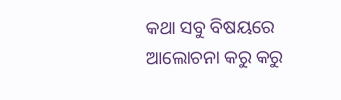କଥା ସବୁ ବିଷୟରେ ଆଲୋଚନା କରୁ କରୁ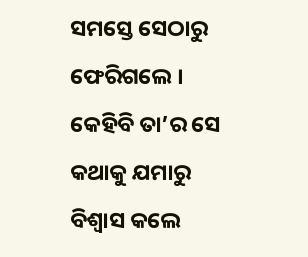ସମସ୍ତେ ସେଠାରୁ ଫେରିଗଲେ । କେହିବି ତା’ର ସେ କଥାକୁ ଯମାରୁ ବିଶ୍ୱାସ କଲେ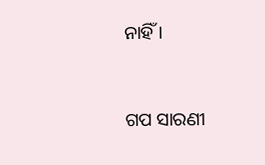ନାହିଁ ।


ଗପ ସାରଣୀ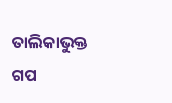ତାଲିକାଭୁକ୍ତ ଗପ